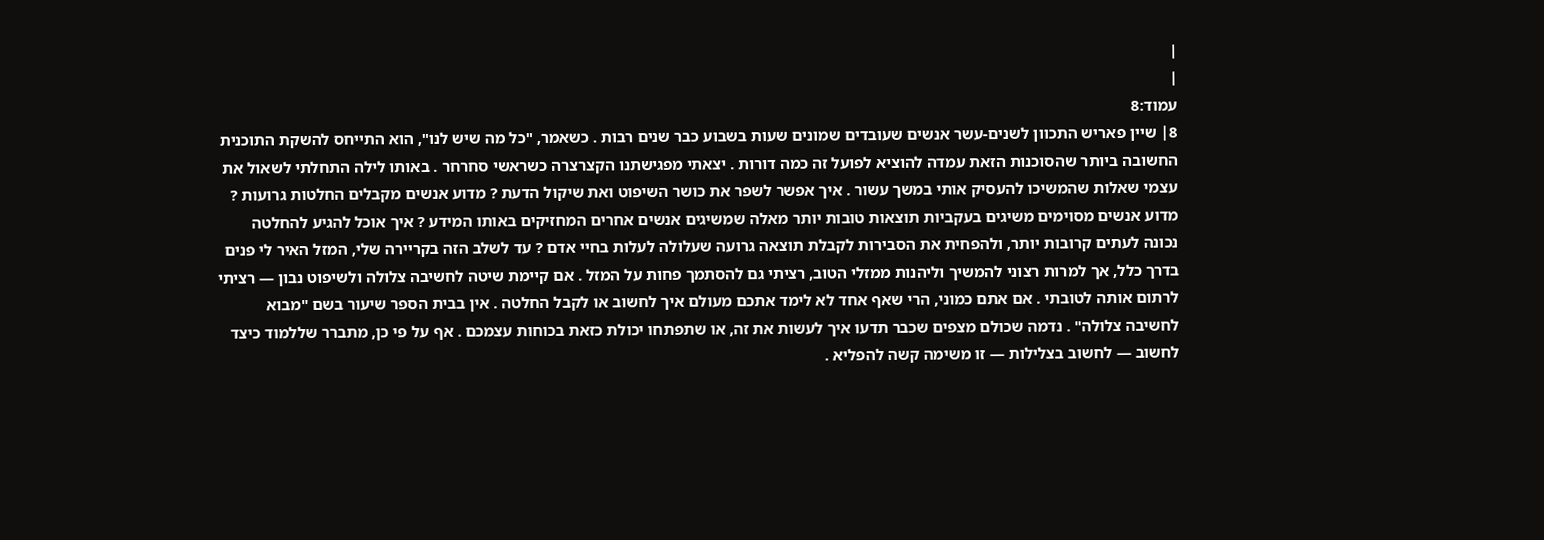|
|
עמוד:8
8׀ שיין פאריש התכוון לשנים-עשר אנשים שעובדים שמונים שעות בשבוע כבר שנים רבות . כשאמר, "כל מה שיש לנו", הוא התייחס להשקת התוכנית החשובה ביותר שהסוכנות הזאת עמדה להוציא לפועל זה כמה דורות . יצאתי מפגישתנו הקצרצרה כשראשי סחרחר . באותו לילה התחלתי לשאול את עצמי שאלות שהמשיכו להעסיק אותי במשך עשור . איך אפשר לשפר את כושר השיפוט ואת שיקול הדעת ? מדוע אנשים מקבלים החלטות גרועות ? מדוע אנשים מסוימים משיגים בעקביות תוצאות טובות יותר מאלה שמשיגים אנשים אחרים המחזיקים באותו המידע ? איך אוכל להגיע להחלטה נכונה לעתים קרובות יותר, ולהפחית את הסבירות לקבלת תוצאה גרועה שעלולה לעלות בחיי אדם ? עד לשלב הזה בקריירה שלי, המזל האיר לי פנים בדרך כלל, אך למרות רצוני להמשיך וליהנות ממזלי הטוב, רציתי גם להסתמך פחות על המזל . אם קיימת שיטה לחשיבה צלולה ולשיפוט נבון — רציתי לרתום אותה לטובתי . אם אתם כמוני, הרי שאף אחד לא לימד אתכם מעולם איך לחשוב או לקבל החלטה . אין בבית הספר שיעור בשם "מבוא לחשיבה צלולה" . נדמה שכולם מצפים שכבר תדעו איך לעשות את זה, או שתפתחו יכולת כזאת בכוחות עצמכם . אף על פי כן, מתברר שללמוד כיצד לחשוב — לחשוב בצלילות — זו משימה קשה להפליא .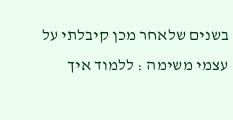בשנים שלאחר מכן קיבלתי על עצמי משימה : ללמוד איך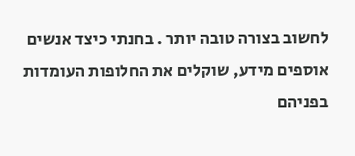לחשוב בצורה טובה יותר . בחנתי כיצד אנשים אוספים מידע, שוקלים את החלופות העומדות בפניהם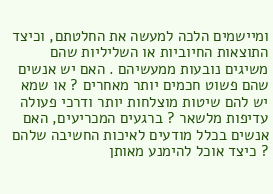ומיישמים הלכה למעשה את החלטתם, וכיצד התוצאות החיוביות או השליליות שהם משיגים נובעות ממעשיהם . האם יש אנשים שהם פשוט חכמים יותר מאחרים ? או שמא יש להם שיטות מוצלחות יותר ודרכי פעולה עדיפות מלשאר ? ברגעים המכריעים, האם אנשים בכלל מודעים לאיכות החשיבה שלהם ? כיצד אוכל להימנע מאותן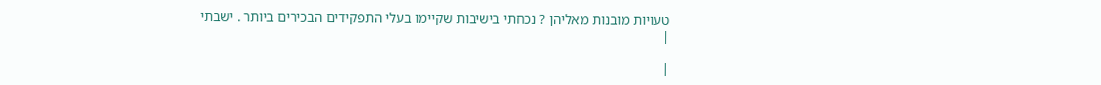טעויות מובנות מאליהן ? נכחתי בישיבות שקיימו בעלי התפקידים הבכירים ביותר . ישבתי
|

|